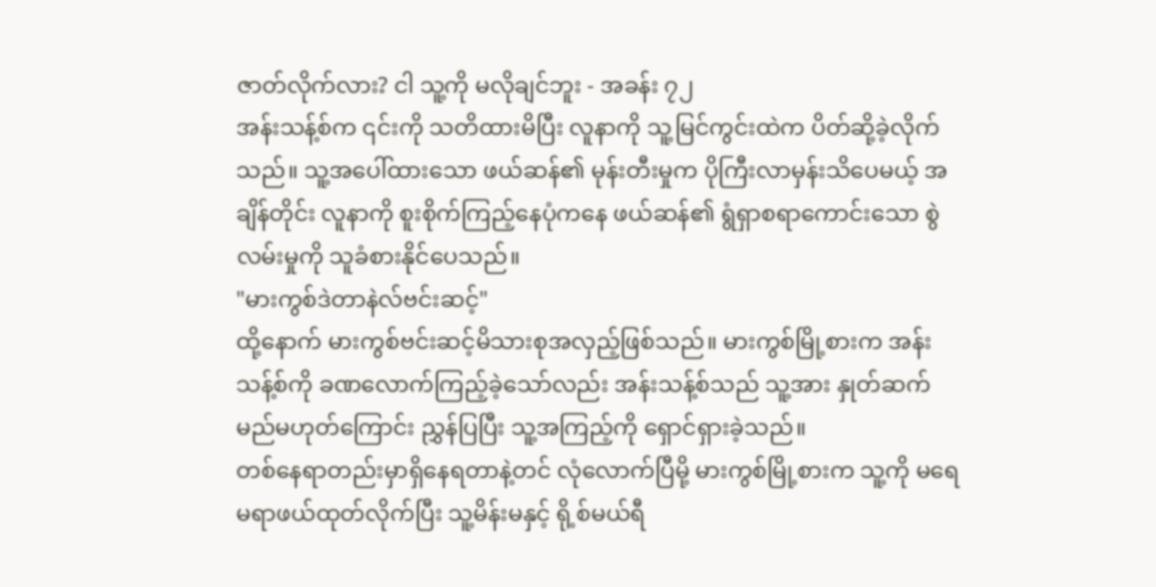ဇာတ်လိုက်လား? ငါ သူ့ကို မလိုချင်ဘူး - အခန်း ၇၂
အန်းသန့်စ်က ၎င်းကို သတိထားမိပြီး လူနာကို သူ့မြင်ကွင်းထဲက ပိတ်ဆို့ခဲ့လိုက်သည်။ သူ့အပေါ်ထားသော ဖယ်ဆန်၏ မုန်းတီးမှုက ပိုကြီးလာမှန်းသိပေမယ့် အချိန်တိုင်း လူနာကို စူးစိုက်ကြည့်နေပုံကနေ ဖယ်ဆန်၏ ရွံရှာစရာကောင်းသော စွဲလမ်းမှုကို သူခံစားနိုင်ပေသည်။
"မားကွစ်ဒဲတာနဲလ်ဗင်းဆင့်"
ထို့နောက် မားကွစ်ဗင်းဆင့်မိသားစုအလှည့်ဖြစ်သည်။ မားကွစ်မြို့စားက အန်းသန့်စ်ကို ခဏလောက်ကြည့်ခဲ့သော်လည်း အန်းသန့်စ်သည် သူ့အား နှုတ်ဆက်မည်မဟုတ်ကြောင်း ညွှန်ပြပြီး သူ့အကြည့်ကို ရှောင်ရှားခဲ့သည်။
တစ်နေရာတည်းမှာရှိနေရတာနဲ့တင် လုံလောက်ပြီမို့ မားကွစ်မြို့စားက သူ့ကို မရေမရာဖယ်ထုတ်လိုက်ပြီး သူ့မိန်းမနှင့် ရို့စ်မယ်ရီ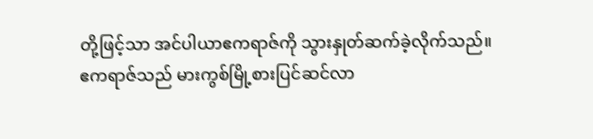တို့ဖြင့်သာ အင်ပါယာဧကရာဇ်ကို သွားနှုတ်ဆက်ခဲ့လိုက်သည်။
ဧကရာဇ်သည် မားကွစ်မြို့စားပြင်ဆင်လာ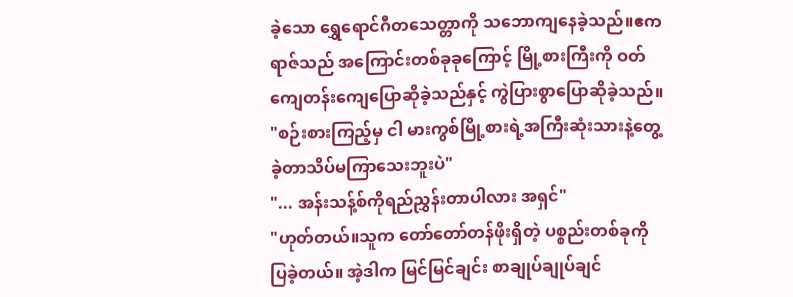ခဲ့သော ရွှေရောင်ဂီတသေတ္တာကို သဘောကျနေခဲ့သည်။ဧကရာဇ်သည် အကြောင်းတစ်ခုခုကြောင့် မြို့စားကြီးကို ဝတ်ကျေတန်းကျေပြောဆိုခဲ့သည်နှင့် ကွဲပြားစွာပြောဆိုခဲ့သည်။
"စဉ်းစားကြည့်မှ ငါ မားကွစ်မြို့စားရဲ့အကြီးဆုံးသားနဲ့တွေ့ခဲ့တာသိပ်မကြာသေးဘူးပဲ"
"... အန်းသန့်စ်ကိုရည်ညွှန်းတာပါလား အရှင်"
"ဟုတ်တယ်။သူက တော်တော်တန်ဖိုးရှိတဲ့ ပစ္စည်းတစ်ခုကို ပြခဲ့တယ်။ အဲ့ဒါက မြင်မြင်ချင်း စာချုပ်ချုပ်ချင်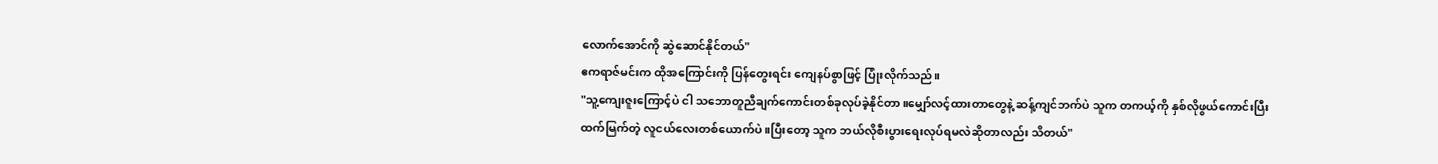လောက်အောင်ကို ဆွဲဆောင်နိုင်တယ်"
ဧကရာဇ်မင်းက ထိုအကြောင်းကို ပြန်တွေးရင်း ကျေနပ်စွာဖြင့် ပြုံးလိုက်သည်။
"သူ့ကျေးဇူးကြောင့်ပဲ ငါ သဘောတူညီချက်ကောင်းတစ်ခုလုပ်ခဲ့နိုင်တာ။မျှော်လင့်ထားတာတွေနဲ့ ဆန့်ကျင်ဘက်ပဲ သူက တကယ့်ကို နှစ်လိုဖွယ်ကောင်းပြီး ထက်မြက်တဲ့ လူငယ်လေးတစ်ယောက်ပဲ။ပြီးတော့ သူက ဘယ်လိုစီးပွားရေးလုပ်ရမလဲဆိုတာလည်း သိတယ်"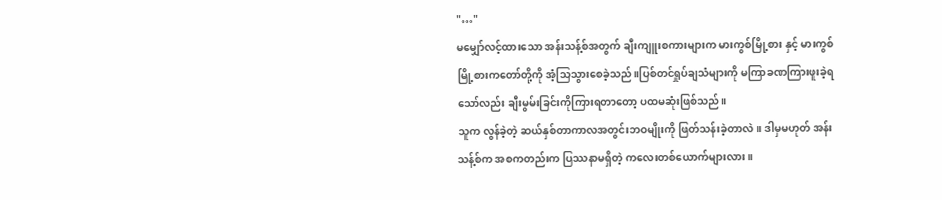"…"
မမျှော်လင့်ထားသော အန်းသန့်စ်အတွက် ချီးကျူးစကားများက မားကွစ်မြို့စား နှင့် မားကွစ်မြို့စားကတော်တို့ကို အံ့သြသွားစေခဲ့သည်။ပြစ်တင်ရှုပ်ချသံများကို မကြာခဏကြားဖူးခဲ့ရသော်လည်း ချီးမွမ်းခြင်းကိုကြားရတာတော့ ပထမဆုံးဖြစ်သည်။
သူက လွန်ခဲ့တဲ့ ဆယ်နှစ်တာကာလအတွင်းဘဝမျိုးကို ဖြတ်သန်းခဲ့တာလဲ။ ဒါမှမဟုတ် အန်းသန့်စ်က အစကတည်းက ပြဿနာမရှိတဲ့ ကလေးတစ်ယောက်များလား။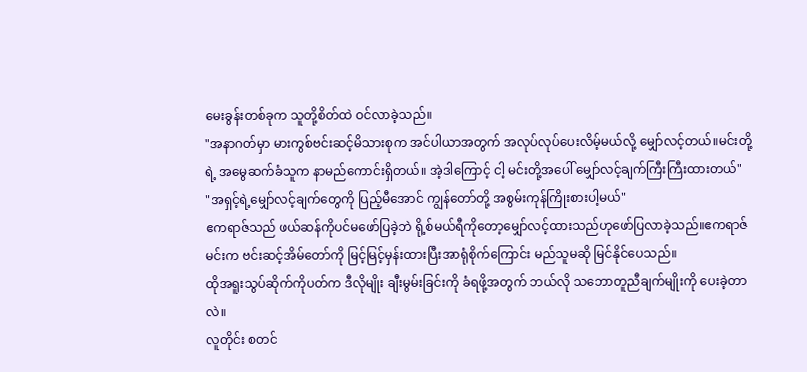မေးခွန်းတစ်ခုက သူတို့စိတ်ထဲ ဝင်လာခဲ့သည်။
"အနာဂတ်မှာ မားကွစ်ဗင်းဆင့်မိသားစုက အင်ပါယာအတွက် အလုပ်လုပ်ပေးလိမ့်မယ်လို့ မျှော်လင့်တယ်။မင်းတို့ရဲ့ အမွေဆက်ခံသူက နာမည်ကောင်းရှိတယ်။ အဲ့ဒါကြောင့် ငါ့ မင်းတို့အပေါ် မျှော်လင့်ချက်ကြီးကြီးထားတယ်"
"အရှင့်ရဲ့မျှော်လင့်ချက်တွေကို ပြည့်မီအောင် ကျွန်တော်တို့ အစွမ်းကုန်ကြိုးစားပါ့မယ်"
ဧကရာဇ်သည် ဖယ်ဆန်ကိုပင်မဖော်ပြခဲ့ဘဲ ရို့စ်မယ်ရီကိုတော့မျှော်လင့်ထားသည်ဟုဖော်ပြလာခဲ့သည်။ဧကရာဇ်မင်းက ဗင်းဆင့်အိမ်တော်ကို မြင့်မြင့်မှန်းထားပြီးအာရုံစိုက်ကြောင်း မည်သူမဆို မြင်နိုင်ပေသည်။
ထိုအရူးသွပ်ဆိုက်ကိုပတ်က ဒီလိုမျိုး ချီးမွမ်းခြင်းကို ခံရဖို့အတွက် ဘယ်လို သဘောတူညီချက်မျိုးကို ပေးခဲ့တာလဲ။
လူတိုင်း စတင်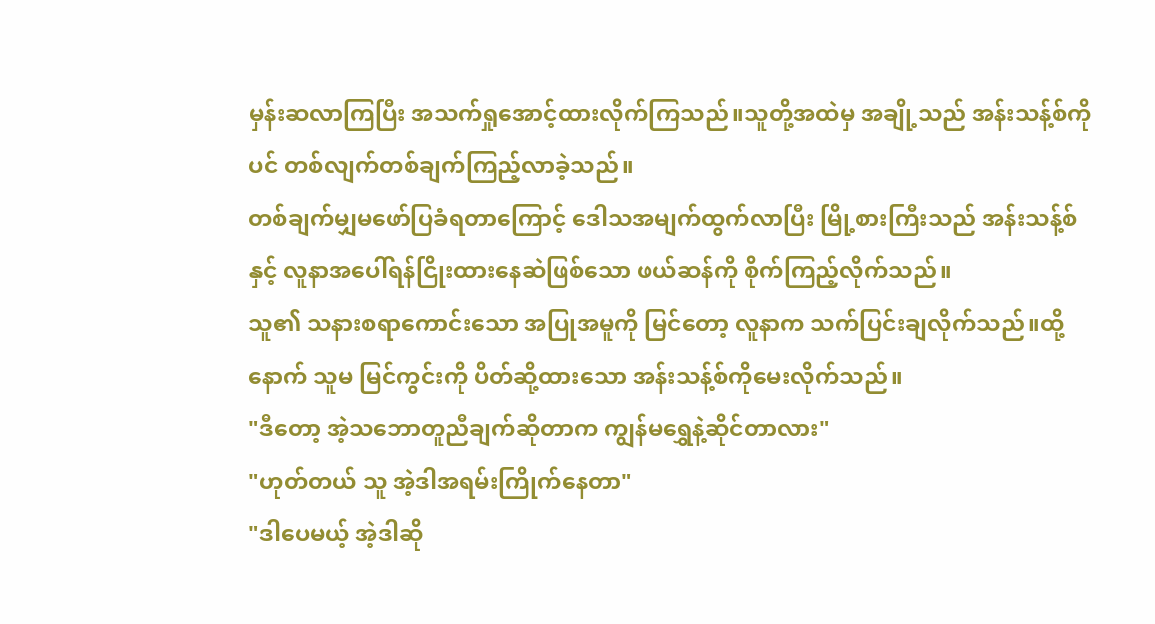မှန်းဆလာကြပြီး အသက်ရှုအောင့်ထားလိုက်ကြသည်။သူတို့အထဲမှ အချို့သည် အန်းသန့်စ်ကိုပင် တစ်လျက်တစ်ချက်ကြည့်လာခဲ့သည်။
တစ်ချက်မျှမဖော်ပြခံရတာကြောင့် ဒေါသအမျက်ထွက်လာပြီး မြို့စားကြီးသည် အန်းသန့်စ် နှင့် လူနာအပေါ်ရန်ငြိုးထားနေဆဲဖြစ်သော ဖယ်ဆန်ကို စိုက်ကြည့်လိုက်သည်။
သူ၏ သနားစရာကောင်းသော အပြုအမူကို မြင်တော့ လူနာက သက်ပြင်းချလိုက်သည်။ထို့နောက် သူမ မြင်ကွင်းကို ပိတ်ဆို့ထားသော အန်းသန့်စ်ကိုမေးလိုက်သည်။
"ဒီတော့ အဲ့သဘောတူညီချက်ဆိုတာက ကျွန်မရွှေနဲ့ဆိုင်တာလား"
"ဟုတ်တယ် သူ အဲ့ဒါအရမ်းကြိုက်နေတာ"
"ဒါပေမယ့် အဲ့ဒါဆို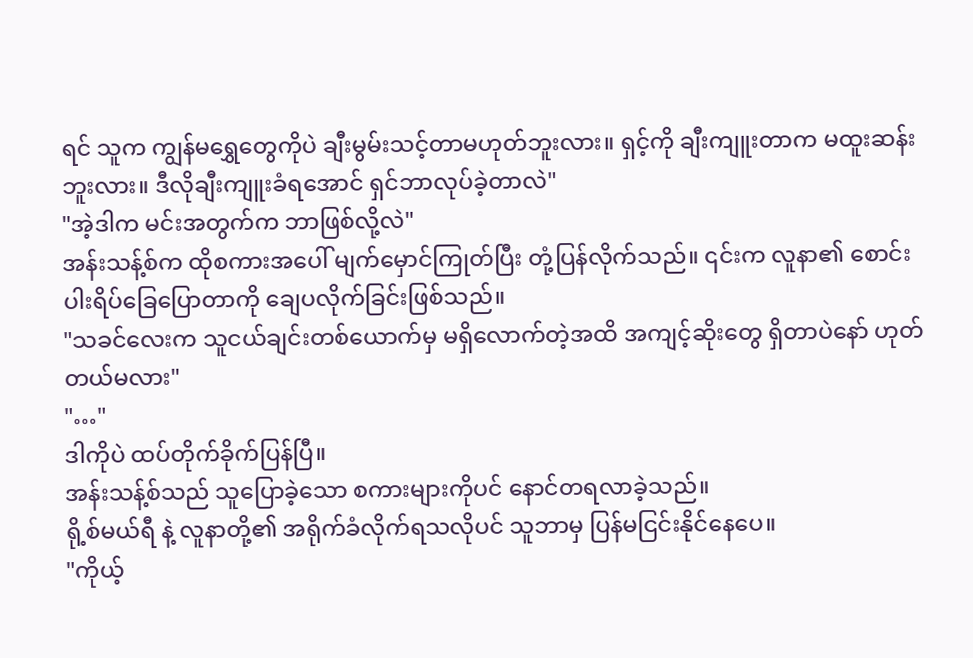ရင် သူက ကျွန်မရွှေတွေကိုပဲ ချီးမွမ်းသင့်တာမဟုတ်ဘူးလား။ ရှင့်ကို ချီးကျူးတာက မထူးဆန်းဘူးလား။ ဒီလိုချီးကျူးခံရအောင် ရှင်ဘာလုပ်ခဲ့တာလဲ"
"အဲ့ဒါက မင်းအတွက်က ဘာဖြစ်လို့လဲ"
အန်းသန့်စ်က ထိုစကားအပေါ် မျက်မှောင်ကြုတ်ပြီး တုံ့ပြန်လိုက်သည်။ ၎င်းက လူနာ၏ စောင်းပါးရိပ်ခြေပြောတာကို ချေပလိုက်ခြင်းဖြစ်သည်။
"သခင်လေးက သူငယ်ချင်းတစ်ယောက်မှ မရှိလောက်တဲ့အထိ အကျင့်ဆိုးတွေ ရှိတာပဲနော် ဟုတ်တယ်မလား"
"…"
ဒါကိုပဲ ထပ်တိုက်ခိုက်ပြန်ပြီ။
အန်းသန့်စ်သည် သူပြောခဲ့သော စကားများကိုပင် နောင်တရလာခဲ့သည်။
ရို့စ်မယ်ရီ နဲ့ လူနာတို့၏ အရိုက်ခံလိုက်ရသလိုပင် သူဘာမှ ပြန်မငြင်းနိုင်နေပေ။
"ကိုယ့်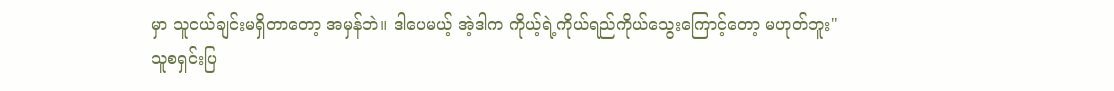မှာ သူငယ်ချင်းမရှိတာတော့ အမှန်ဘဲ။ ဒါပေမယ့် အဲ့ဒါက ကိုယ့်ရဲ့ကိုယ်ရည်ကိုယ်သွေးကြောင့်တော့ မဟုတ်ဘူး"
သူစရှင်းပြ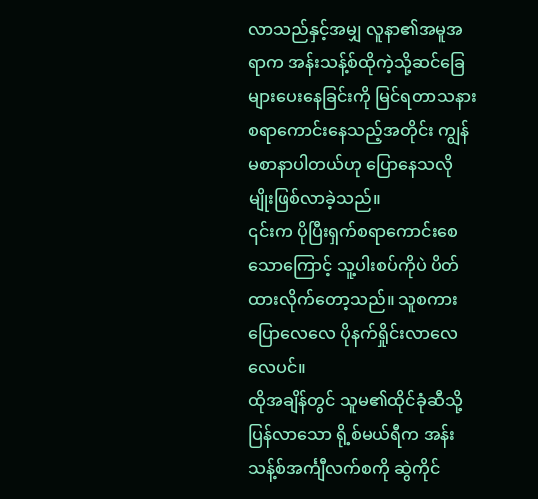လာသည်နှင့်အမျှ လူနာ၏အမူအရာက အန်းသန့်စ်ထိုကဲ့သို့ဆင်ခြေများပေးနေခြင်းကို မြင်ရတာသနားစရာကောင်းနေသည့်အတိုင်း ကျွန်မစာနာပါတယ်ဟု ပြောနေသလိုမျိုးဖြစ်လာခဲ့သည်။
၎င်းက ပိုပြီးရှက်စရာကောင်းစေသောကြောင့် သူ့ပါးစပ်ကိုပဲ ပိတ်ထားလိုက်တော့သည်။ သူစကားပြောလေလေ ပိုနက်ရှိုင်းလာလေလေပင်။
ထိုအချိန်တွင် သူမ၏ထိုင်ခုံဆီသို့ ပြန်လာသော ရို့စ်မယ်ရီက အန်းသန့်စ်အင်္ကျီလက်စကို ဆွဲကိုင်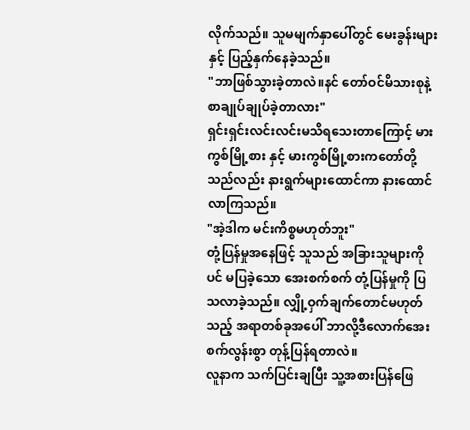လိုက်သည်။ သူမမျက်နှာပေါ်တွင် မေးခွန်းများနှင့် ပြည့်နှက်နေခဲ့သည်။
"ဘာဖြစ်သွားခဲ့တာလဲ။နင် တော်ဝင်မိသားစုနဲ့ စာချုပ်ချုပ်ခဲ့တာလား"
ရှင်းရှင်းလင်းလင်းမသိရသေးတာကြောင့် မားကွစ်မြို့စား နှင့် မားကွစ်မြို့စားကတော်တို့သည်လည်း နားရွက်များထောင်ကာ နားထောင်လာကြသည်။
"အဲ့ဒါက မင်းကိစ္စမဟုတ်ဘူး"
တုံ့ပြန်မှုအနေဖြင့် သူသည် အခြားသူများကိုပင် မပြခဲ့သော အေးစက်စက် တုံ့ပြန်မှုကို ပြသလာခဲ့သည်။ လျှို့ဝှက်ချက်တောင်မဟုတ်သည့် အရာတစ်ခုအပေါ် ဘာလို့ဒီလောက်အေးစက်လွန်းစွာ တုန့်ပြန်ရတာလဲ။
လူနာက သက်ပြင်းချပြီး သူ့အစားပြန်ဖြေ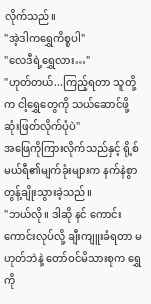လိုက်သည်။
"အဲ့ဒါကရွှေကိစ္စပါ"
"လေဒီရဲ့ရွှေလား…"
"ဟုတ်တယ်...ကြည့်ရတာ သူတို့က ငါ့ရွှေတွေကို သယ်ဆောင်ဖို့ ဆုံးဖြတ်လိုက်ပုံပဲ"
အဖြေကိုကြားလိုက်သည်နှင့် ရို့စ်မယ်ရီ၏မျက်ခုံးများက နက်နဲစွာ တွန့်ချိုးသွားခဲ့သည်။
"ဘယ်လို။ ဒါဆို နင် ကောင်းကောင်းလုပ်လို့ ချီးကျူးခံရတာ မဟုတ်ဘဲနဲ့ တော်ဝင်မိသားစုက ရွှေကို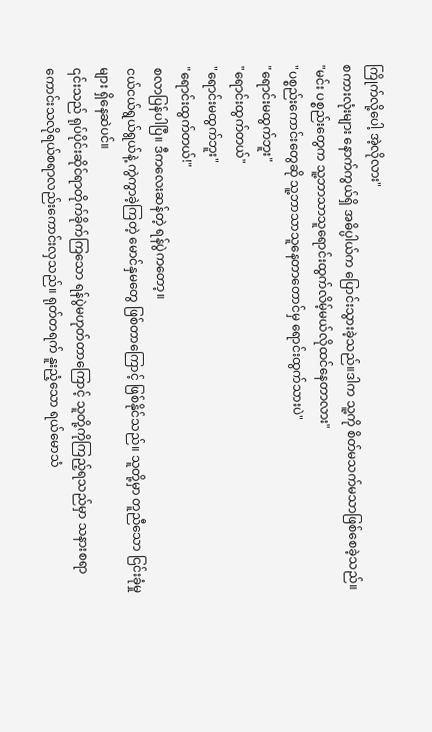ကြိုက်လို့ပေါ့ အဲ့လိုလား"
စကားလုံးများ နောက်ကွယ်ရှိ အဓိပ္ပါယ်က ပြောင်းသွားခဲ့သည်။ဒါက သူ့ကို စိတ်မသက်မသာဖြစ်စေခဲ့သည်။
"မင်း ပစ္စည်းတွေက သူ့ဘာသာသူရောင်းထွက်လိမ့်မယ်လိုထင်နေတာလား"
"ပစ္စည်းကောင်းတွေဆို သူ့ဘာသာသူနေတာတောင်မှ ရောင်းထွက်သားပဲ"
"ရောင်းမထွက်ဘူး"
"ရောင်းထွက်တယ်"
"ရောင်းမထွက်ဘူး"
"ရောင်းထွက်တယ်!"
စလာပြန်ပါပြီ။ ဒီကလေးဆန်တဲ့ ရန်ပွဲကတော့။
ငယ်ငယ်ရွယ်ရွယ်နဲ့ ကွဲကွာခဲ့ကြတဲ့ မောင်နှမတွေ ဖြစ်တာကြောင့် ဖြစ်နိုင်သည်။ သူတို့မှာ တူညီသော ငြင်းခုံမှုများ ရှိနေဆဲပင်။
၎င်းသည် ရုပ်ပိုင်းဆိုင်ရာတိုက်ခိုက်ကြသော ရန်ပွဲမဟုတ်တာကြောင့် သူတို့ကိုကြည့်ရသည်မှာ သနားစရာကောင်းသလိုရယ်စရာလည်းကောင်းလှသည်။ ရုတ်တရက် နူးညံ့သော ရယ်မောသံ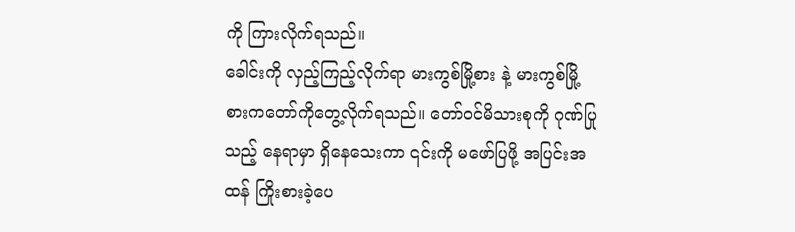ကို ကြားလိုက်ရသည်။
ခေါင်းကို လှည့်ကြည့်လိုက်ရာ မားကွစ်မြို့စား နဲ့ မားကွစ်မြို့စားကတော်ကိုတွေ့လိုက်ရသည်။ တော်ဝင်မိသားစုကို ဂုဏ်ပြုသည့် နေရာမှာ ရှိနေသေးကာ ၎င်းကို မဖော်ပြဖို့ အပြင်းအထန် ကြိုးစားခဲ့ပေ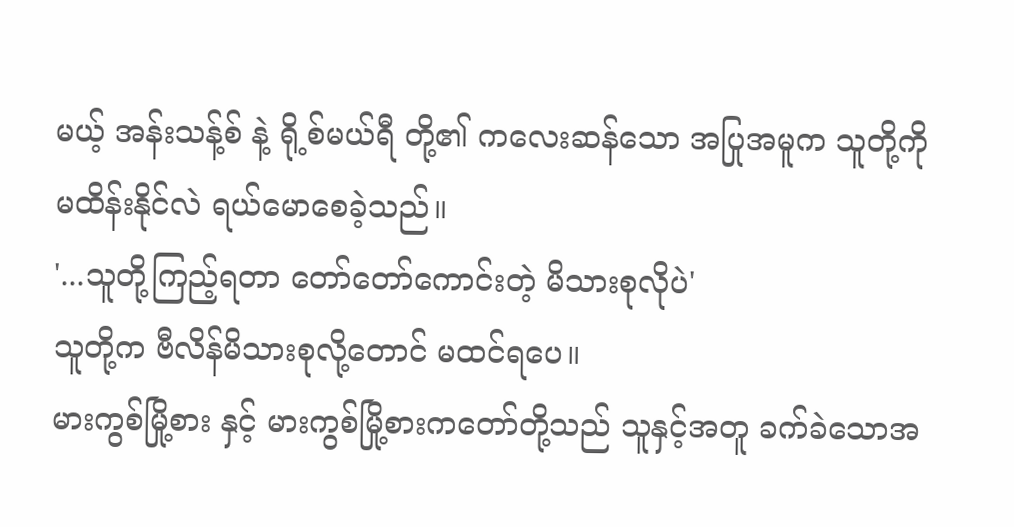မယ့် အန်းသန့်စ် နဲ့ ရို့စ်မယ်ရီ တို့၏ ကလေးဆန်သော အပြုအမူက သူတို့ကို မထိန်းနိုင်လဲ ရယ်မောစေခဲ့သည်။
'...သူတို့ကြည့်ရတာ တော်တော်ကောင်းတဲ့ မိသားစုလိုပဲ'
သူတို့က ဗီလိန်မိသားစုလို့တောင် မထင်ရပေ။
မားကွစ်မြို့စား နှင့် မားကွစ်မြို့စားကတော်တို့သည် သူနှင့်အတူ ခက်ခဲသောအ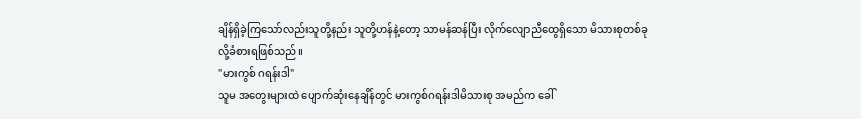ချိန်ရှိခဲ့ကြသော်လည်းသူတို့နည်း သူတို့ဟန်နဲ့တော့ သာမန်ဆန်ပြီး လိုက်လျောညီထွေရှိသော မိသားစုတစ်ခုလို့ခံစားရဖြစ်သည်။
"မားကွစ် ဂရန်းဒါ"
သူမ အတွေးများထဲ ပျောက်ဆုံးနေချိန်တွင် မားကွစ်ဂရန်းဒါမိသားစု အမည်က ခေါ်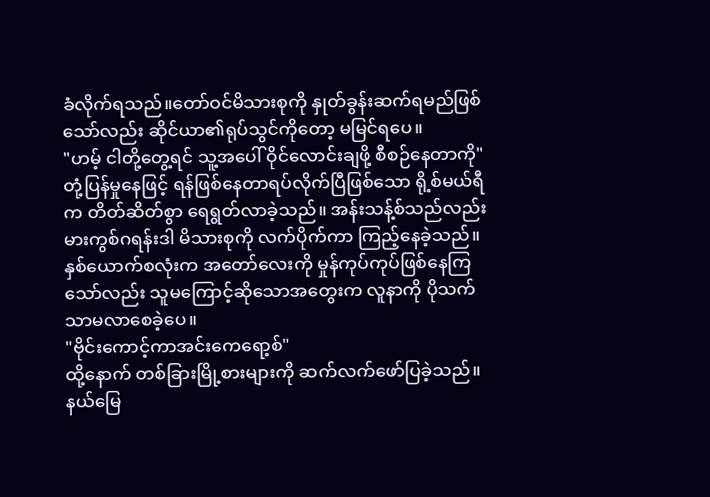ခံလိုက်ရသည်။တော်ဝင်မိသားစုကို နှုတ်ခွန်းဆက်ရမည်ဖြစ်သော်လည်း ဆိုင်ယာ၏ရုပ်သွင်ကိုတော့ မမြင်ရပေ။
"ဟမ့် ငါတို့တွေ့ရင် သူ့အပေါ် ဝိုင်လောင်းချဖို့ စီစဉ်နေတာကို"
တုံ့ပြန်မှုနေဖြင့် ရန်ဖြစ်နေတာရပ်လိုက်ပြီဖြစ်သော ရို့စ်မယ်ရီက တိတ်ဆိတ်စွာ ရေရွတ်လာခဲ့သည်။ အန်းသန့်စ်သည်လည်း မားကွစ်ဂရန်းဒါ မိသားစုကို လက်ပိုက်ကာ ကြည့်နေခဲ့သည်။
နှစ်ယောက်စလုံးက အတော်လေးကို မှုန်ကုပ်ကုပ်ဖြစ်နေကြသော်လည်း သူမကြောင့်ဆိုသောအတွေးက လူနာကို ပိုသက်သာမလာစေခဲ့ပေ။
"ဗိုင်းကောင့်ကာအင်းကေရော့စ်"
ထို့နောက် တစ်ခြားမြို့စားများကို ဆက်လက်ဖော်ပြခဲ့သည်။ နယ်မြေ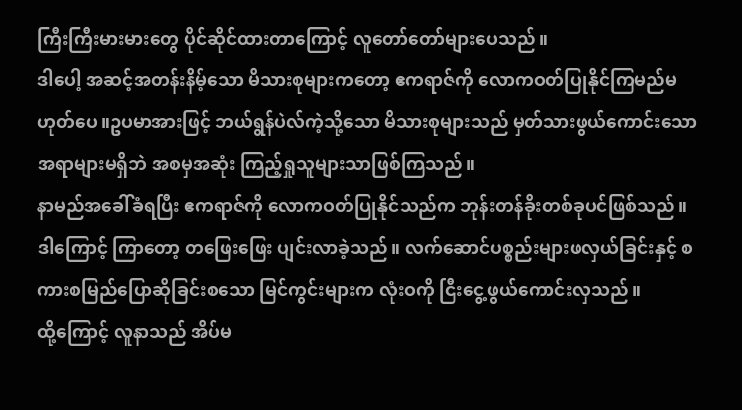ကြီးကြီးမားမားတွေ ပိုင်ဆိုင်ထားတာကြောင့် လူတော်တော်များပေသည်။
ဒါပေါ့ အဆင့်အတန်းနိမ့်သော မိသားစုများကတော့ ဧကရာဇ်ကို လောကဝတ်ပြုနိုင်ကြမည်မဟုတ်ပေ။ဥပမာအားဖြင့် ဘယ်ရွန်ပဲလ်ကဲ့သို့သော မိသားစုများသည် မှတ်သားဖွယ်ကောင်းသောအရာများမရှိဘဲ အစမှအဆုံး ကြည့်ရှုသူများသာဖြစ်ကြသည်။
နာမည်အခေါ်ခံရပြီး ဧကရာဇ်ကို လောကဝတ်ပြုနိုင်သည်က ဘုန်းတန်ခိုးတစ်ခုပင်ဖြစ်သည်။
ဒါကြောင့် ကြာတော့ တဖြေးဖြေး ပျင်းလာခဲ့သည်။ လက်ဆောင်ပစ္စည်းများဖလှယ်ခြင်းနှင့် စကားစမြည်ပြောဆိုခြင်းစသော မြင်ကွင်းများက လုံးဝကို ငြီးငွေ့ဖွယ်ကောင်းလှသည်။
ထို့ကြောင့် လူနာသည် အိပ်မ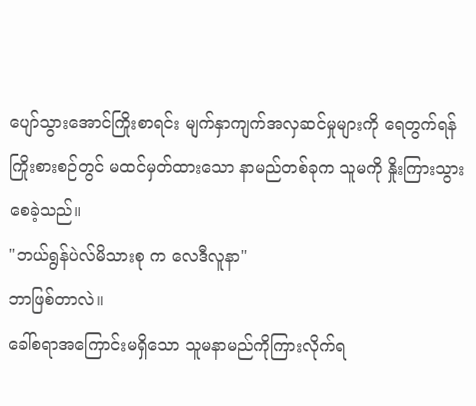ပျော်သွားအောင်ကြိုးစာရင်း မျက်နှာကျက်အလှဆင်မှုများကို ရေတွက်ရန် ကြိုးစားစဉ်တွင် မထင်မှတ်ထားသော နာမည်တစ်ခုက သူမကို နှိုးကြားသွားစေခဲ့သည်။
"ဘယ်ရွန်ပဲလ်မိသားစု က လေဒီလူနာ"
ဘာဖြစ်တာလဲ။
ခေါ်စရာအကြောင်းမရှိသော သူမနာမည်ကိုကြားလိုက်ရ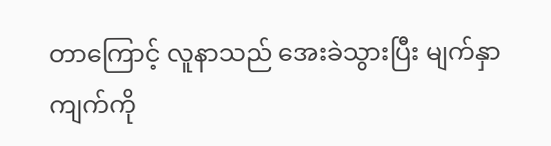တာကြောင့် လူနာသည် အေးခဲသွားပြီး မျက်နှာကျက်ကို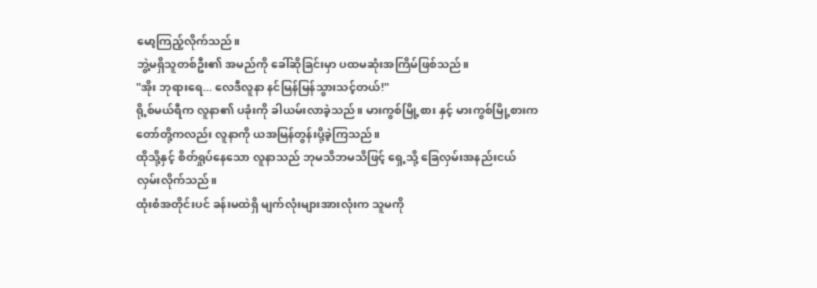မော့ကြည့်လိုက်သည်။
ဘွဲ့မရှိသူတစ်ဦး၏ အမည်ကို ခေါ်ဆိုခြင်းမှာ ပထမဆုံးအကြိမ်ဖြစ်သည်။
"အိုး ဘုရားရေ... လေဒီလူနာ နင်မြန်မြန်သွားသင့်တယ်!"
ရို့စ်မယ်ရီက လူနာ၏ ပခုံးကို ခါယမ်းလာခဲ့သည်။ မားကွစ်မြို့စား နှင့် မားကွစ်မြို့စားကတော်တို့ကလည်း လူနာကို ယအမြန်တွန်းပို့ခဲ့ကြသည်။
ထိုသို့နှင့် စိတ်ရှုပ်နေသော လူနာသည် ဘုမသိဘမသိဖြင့် ရှေ့သို့ ခြေလှမ်းအနည်းငယ်လှမ်းလိုက်သည်။
ထုံးစံအတိုင်းပင် ခန်းမထဲရှိ မျက်လုံးများအားလုံးက သူမကို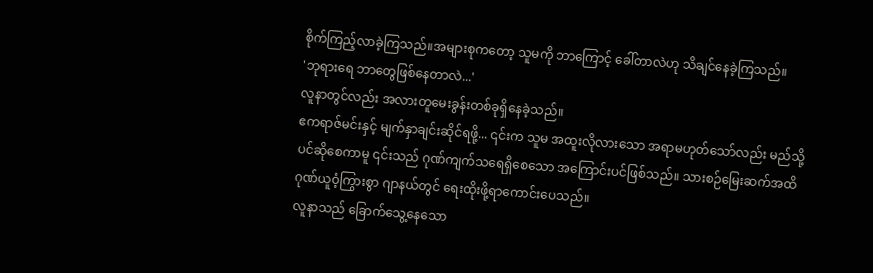စိုက်ကြည့်လာခဲ့ကြသည်။အများစုကတော့ သူမကို ဘာကြောင့် ခေါ်တာလဲဟု သိချင်နေခဲ့ကြသည်။
'ဘုရားရေ ဘာတွေဖြစ်နေတာလဲ...'
လူနာတွင်လည်း အလားတူမေးခွန်းတစ်ခုရှိနေခဲ့သည်။
ဧကရာဇ်မင်းနှင့် မျက်နှာချင်းဆိုင်ရဖို့... ၎င်းက သူမ အထူးလိုလားသော အရာမဟုတ်သော်လည်း မည်သို့ပင်ဆိုစေကာမူ ၎င်းသည် ဂုဏ်ကျက်သရေရှိစေသော အကြောင်းပင်ဖြစ်သည်။ သားစဉ်မြေးဆက်အထိ ဂုဏ်ယူဝံ့ကြွားစွာ ဂျာနယ်တွင် ရေးထိုးဖို့ရာကောင်းပေသည်။
လူနာသည် ခြောက်သွေ့နေသော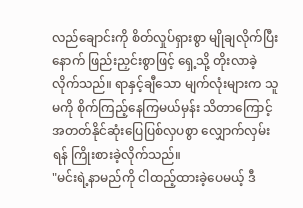လည်ချောင်းကို စိတ်လှုပ်ရှားစွာ မျိုချလိုက်ပြီးနောက် ဖြည်းညှင်းစွာဖြင့် ရှေ့သို့ တိုးလာခဲ့လိုက်သည်။ ရာနှင့်ချီသော မျက်လုံးများက သူမကို စိုက်ကြည့်နေကြမယ်မှန်း သိတာကြောင့် အတတ်နိုင်ဆုံးပြေပြစ်လှပစွာ လျှောက်လှမ်းရန် ကြိုးစားခဲ့လိုက်သည်။
"မင်းရဲ့နာမည်ကို ငါထည့်ထားခဲ့ပေမယ့် ဒီ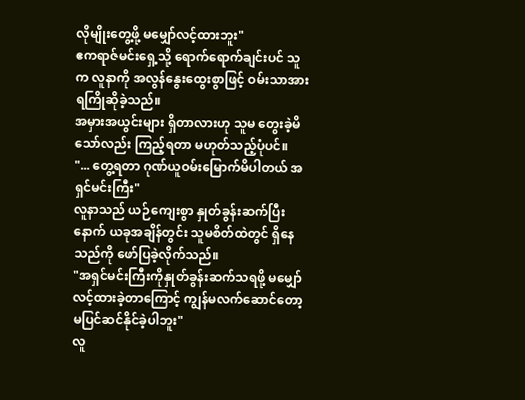လိုမျိုးတွေ့ဖို့ မမျှော်လင့်ထားဘူး"
ဧကရာဇ်မင်းရှေ့သို့ ရောက်ရောက်ချင်းပင် သူက လူနာကို အလွန်နွေးထွေးစွာဖြင့် ဝမ်းသာအားရကြိုဆိုခဲ့သည်။
အမှားအယွင်းများ ရှိတာလားဟု သူမ တွေးခဲ့မိသော်လည်း ကြည့်ရတာ မဟုတ်သည့်ပုံပင်။
"... တွေ့ရတာ ဂုဏ်ယူဝမ်းမြောက်မိပါတယ် အရှင်မင်းကြီး"
လူနာသည် ယဉ်ကျေးစွာ နှုတ်ခွန်းဆက်ပြီးနောက် ယခုအချိန်တွင်း သူမစိတ်ထဲတွင် ရှိနေသည်ကို ဖော်ပြခဲ့လိုက်သည်။
"အရှင်မင်းကြီးကိုနှုတ်ခွန်းဆက်သရဖို့ မမျှော်လင့်ထားခဲ့တာကြောင့် ကျွန်မလက်ဆောင်တော့ မပြင်ဆင်နိုင်ခဲ့ပါဘူး"
လူ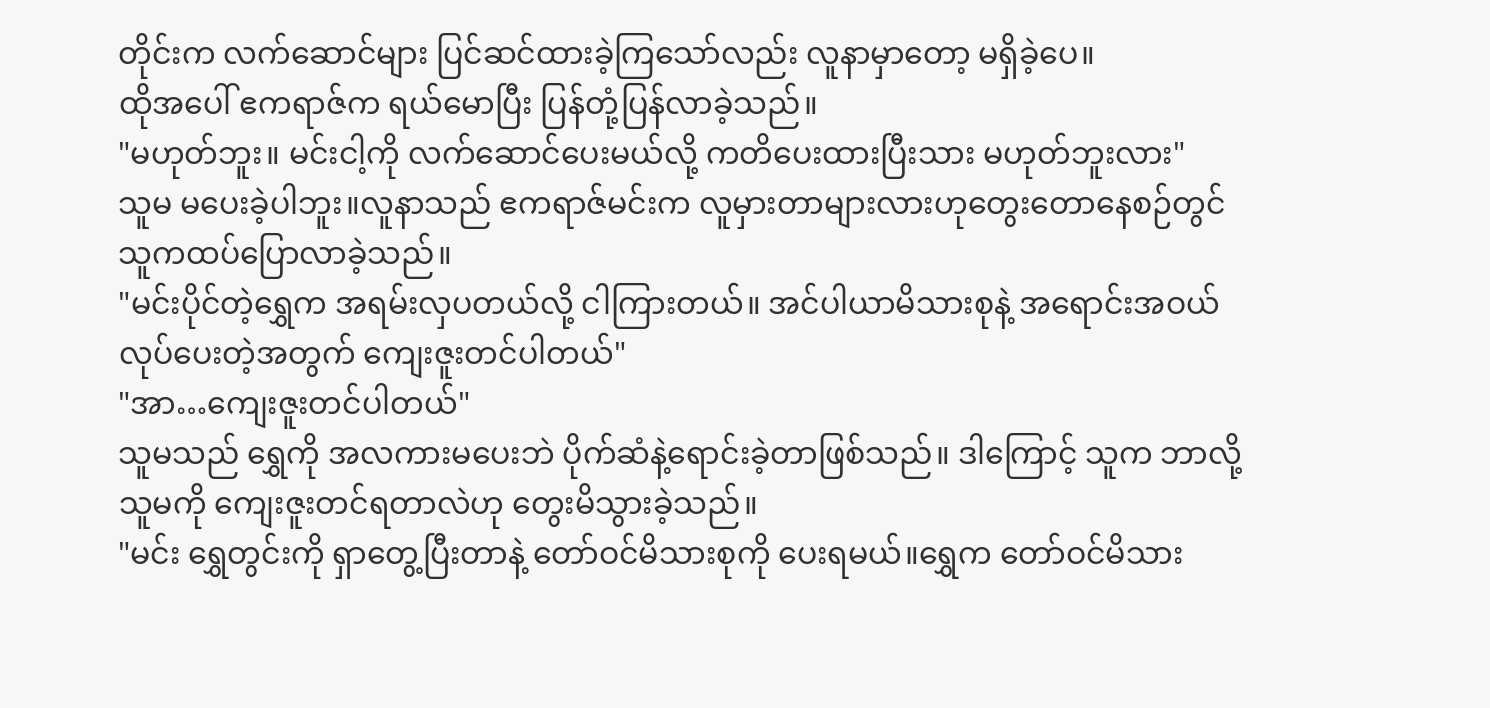တိုင်းက လက်ဆောင်များ ပြင်ဆင်ထားခဲ့ကြသော်လည်း လူနာမှာတော့ မရှိခဲ့ပေ။
ထိုအပေါ် ဧကရာဇ်က ရယ်မောပြီး ပြန်တုံ့ပြန်လာခဲ့သည်။
"မဟုတ်ဘူး။ မင်းငါ့ကို လက်ဆောင်ပေးမယ်လို့ ကတိပေးထားပြီးသား မဟုတ်ဘူးလား"
သူမ မပေးခဲ့ပါဘူး။လူနာသည် ဧကရာဇ်မင်းက လူမှားတာများလားဟုတွေးတောနေစဉ်တွင် သူကထပ်ပြောလာခဲ့သည်။
"မင်းပိုင်တဲ့ရွှေက အရမ်းလှပတယ်လို့ ငါကြားတယ်။ အင်ပါယာမိသားစုနဲ့ အရောင်းအဝယ်လုပ်ပေးတဲ့အတွက် ကျေးဇူးတင်ပါတယ်"
"အာ…ကျေးဇူးတင်ပါတယ်"
သူမသည် ရွှေကို အလကားမပေးဘဲ ပိုက်ဆံနဲ့ရောင်းခဲ့တာဖြစ်သည်။ ဒါကြောင့် သူက ဘာလို့ သူမကို ကျေးဇူးတင်ရတာလဲဟု တွေးမိသွားခဲ့သည်။
"မင်း ရွှေတွင်းကို ရှာတွေ့ပြီးတာနဲ့ တော်ဝင်မိသားစုကို ပေးရမယ်။ရွှေက တော်ဝင်မိသား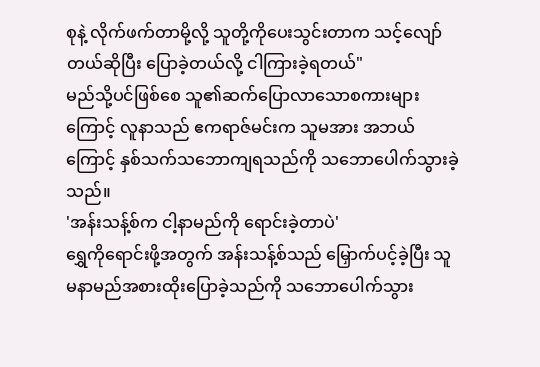စုနဲ့ လိုက်ဖက်တာမို့လို့ သူတို့ကိုပေးသွင်းတာက သင့်လျော်တယ်ဆိုပြီး ပြောခဲ့တယ်လို့ ငါကြားခဲ့ရတယ်"
မည်သို့ပင်ဖြစ်စေ သူ၏ဆက်ပြောလာသောစကားများကြောင့် လူနာသည် ဧကရာဇ်မင်းက သူမအား အဘယ်ကြောင့် နှစ်သက်သဘောကျရသည်ကို သဘောပေါက်သွားခဲ့သည်။
'အန်းသန့်စ်က ငါ့နာမည်ကို ရောင်းခဲ့တာပဲ'
ရွှေကိုရောင်းဖို့အတွက် အန်းသန့်စ်သည် မြှောက်ပင့်ခဲ့ပြီး သူမနာမည်အစားထိုးပြောခဲ့သည်ကို သဘောပေါက်သွား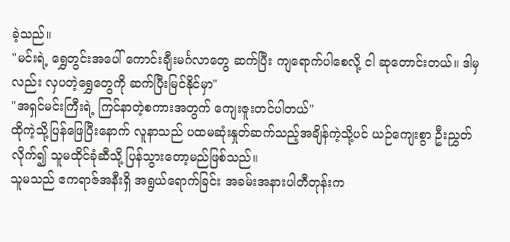ခဲ့သည်။
"မင်းရဲ့ ရွှေတွင်းအပေါ် ကောင်းချီးမင်္ဂလာတွေ ဆက်ပြီး ကျရောက်ပါစေလို့ ငါ ဆုတောင်းတယ်။ ဒါမှလည်း လှပတဲ့ရွှေတွေကို ဆက်ပြီးမြင်နိုင်မှာ"
"အရှင်မင်းကြီးရဲ့ ကြင်နာတဲ့စကားအတွက် ကျေးဇူးတင်ပါတယ်"
ထိုကဲ့သို့ပြန်ဖြေပြီးနောက် လူနာသည် ပထမဆုံးနှုတ်ဆက်သည့်အချိန်ကဲ့သို့ပင် ယဉ်ကျေးစွာ ဦးညွှတ်လိုက်၍ သူမထိုင်ခုံဆီသို့ ပြန်သွားတော့မည်ဖြစ်သည်။
သူမသည် ဧကရာဇ်အနီးရှိ အရွယ်ရောက်ခြင်း အခမ်းအနားပါတီတုန်းက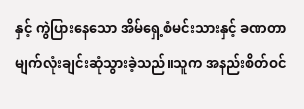နှင့် ကွဲပြားနေသော အိမ်ရှေ့စံမင်းသားနှင့် ခဏတာ မျက်လုံးချင်းဆုံသွားခဲ့သည်။သူက အနည်းစိတ်ဝင်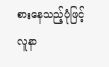စားနေသည့်ပုံဖြင့် လူနာ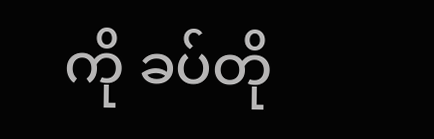ကို ခပ်တို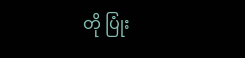တို ပြုံး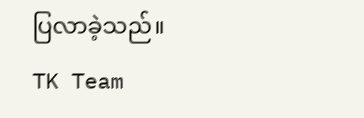ပြလာခဲ့သည်။
TK Team